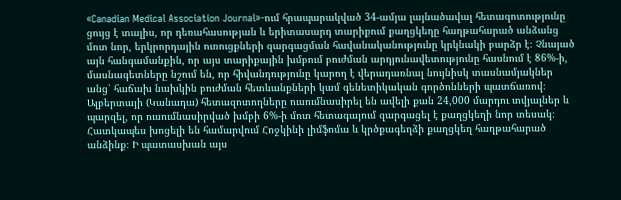«Canadian Medical Association Journal»-ում հրապարակված 34-ամյա լայնածավալ հետազոտությունը ցույց է տալիս, որ դեռահասության և երիտասարդ տարիքում քաղցկեղը հաղթահարած անձանց մոտ նոր, երկրորդային ուռուցքների զարգացման հավանականությունը կրկնակի բարձր է։ Չնայած այն հանգամանքին, որ այս տարիքային խմբում բուժման արդյունավետությունը հասնում է 86%-ի, մասնագետները նշում են, որ հիվանդությունը կարող է վերադառնալ նույնիսկ տասնամյակներ անց՝ հաճախ նախկին բուժման հետևանքների կամ գենետիկական գործոնների պատճառով։
Ալբերտայի (Կանադա) հետազոտողները ուսումնասիրել են ավելի քան 24,000 մարդու տվյալներ և պարզել, որ ուսումնասիրված խմբի 6%-ի մոտ հետագայում զարգացել է քաղցկեղի նոր տեսակ։ Հատկապես խոցելի են համարվում Հոջկինի լիմֆոմա և կրծքագեղձի քաղցկեղ հաղթահարած անձինք։ Ի պատասխան այս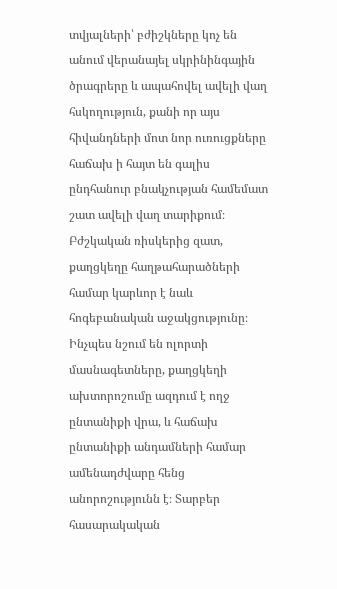տվյալների՝ բժիշկները կոչ են անում վերանայել սկրինինգային ծրագրերը և ապահովել ավելի վաղ հսկողություն, քանի որ այս հիվանդների մոտ նոր ուռուցքները հաճախ ի հայտ են գալիս ընդհանուր բնակչության համեմատ շատ ավելի վաղ տարիքում։
Բժշկական ռիսկերից զատ, քաղցկեղը հաղթահարածների համար կարևոր է նաև հոգեբանական աջակցությունը։ Ինչպես նշում են ոլորտի մասնագետները, քաղցկեղի ախտորոշումը ազդում է ողջ ընտանիքի վրա, և հաճախ ընտանիքի անդամների համար ամենադժվարը հենց անորոշությունն է։ Տարբեր հասարակական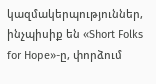կազմակերպություններ, ինչպիսիք են «Short Folks for Hope»-ը, փորձում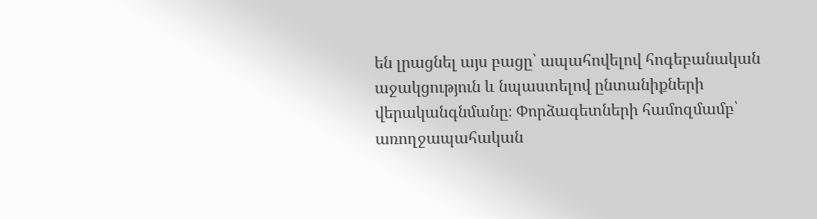են լրացնել այս բացը՝ ապահովելով հոգեբանական աջակցություն և նպաստելով ընտանիքների վերականգնմանը։ Փորձագետների համոզմամբ՝ առողջապահական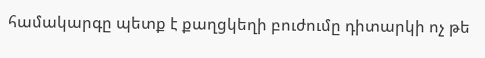համակարգը պետք է քաղցկեղի բուժումը դիտարկի ոչ թե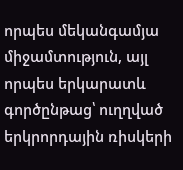որպես մեկանգամյա միջամտություն, այլ որպես երկարատև գործընթաց՝ ուղղված երկրորդային ռիսկերի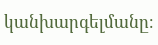կանխարգելմանը։